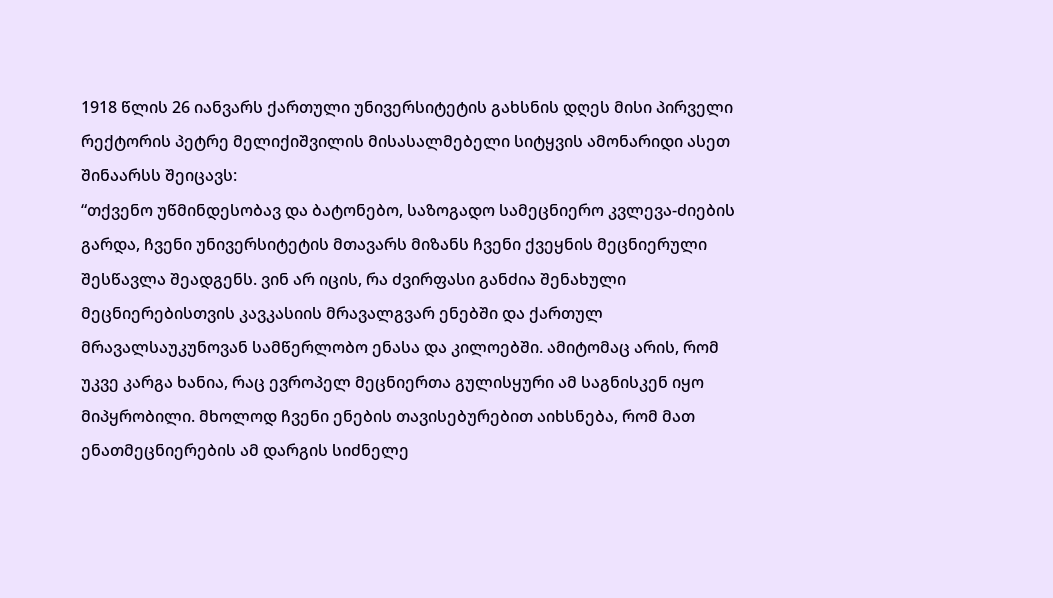1918 წლის 26 იანვარს ქართული უნივერსიტეტის გახსნის დღეს მისი პირველი რექტორის პეტრე მელიქიშვილის მისასალმებელი სიტყვის ამონარიდი ასეთ შინაარსს შეიცავს:
“თქვენო უწმინდესობავ და ბატონებო, საზოგადო სამეცნიერო კვლევა-ძიების გარდა, ჩვენი უნივერსიტეტის მთავარს მიზანს ჩვენი ქვეყნის მეცნიერული შესწავლა შეადგენს. ვინ არ იცის, რა ძვირფასი განძია შენახული მეცნიერებისთვის კავკასიის მრავალგვარ ენებში და ქართულ მრავალსაუკუნოვან სამწერლობო ენასა და კილოებში. ამიტომაც არის, რომ უკვე კარგა ხანია, რაც ევროპელ მეცნიერთა გულისყური ამ საგნისკენ იყო მიპყრობილი. მხოლოდ ჩვენი ენების თავისებურებით აიხსნება, რომ მათ ენათმეცნიერების ამ დარგის სიძნელე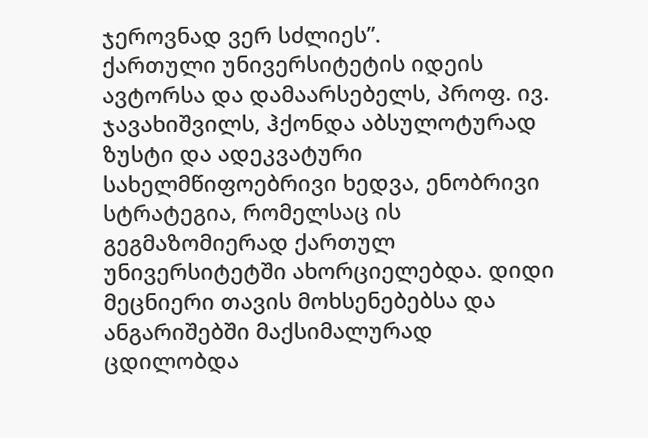ჯეროვნად ვერ სძლიეს”.
ქართული უნივერსიტეტის იდეის ავტორსა და დამაარსებელს, პროფ. ივ. ჯავახიშვილს, ჰქონდა აბსულოტურად ზუსტი და ადეკვატური სახელმწიფოებრივი ხედვა, ენობრივი სტრატეგია, რომელსაც ის გეგმაზომიერად ქართულ უნივერსიტეტში ახორციელებდა. დიდი მეცნიერი თავის მოხსენებებსა და ანგარიშებში მაქსიმალურად ცდილობდა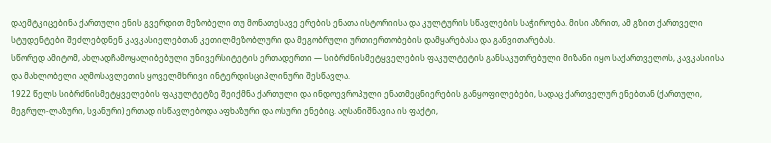დაემტკიცებინა ქართული ენის გვერდით მეზობელი თუ მონათესავე ერების ენათა ისტორიისა და კულტურის სწავლების საჭიროება. მისი აზრით, ამ გზით ქართველი სტუდენტები შეძლებდნენ კავკასიელებთან კეთილმეზობლური და მეგობრული ურთიერთობების დამყარებასა და განვითარებას.
სწორედ ამიტომ, ახლადჩამოყალიბებული უნივერსიტეტის ერთადერთი — სიბრძნისმეტყველების ფაკულტეტის განსაკუთრებული მიზანი იყო საქართველოს, კავკასიისა და მახლობელი აღმოსავლეთის ყოველმხრივი ინტერდისციპლინური შესწავლა.
1922 წელს სიბრძნისმეტყველების ფაკულტეტზე შეიქმნა ქართული და ინდოევროპული ენათმეცნიერების განყოფილებები, სადაც ქართველურ ენებთან (ქართული, მეგრულ-ლაზური, სვანური) ერთად ისწავლებოდა აფხაზური და ოსური ენებიც. აღსანიშნავია ის ფაქტი,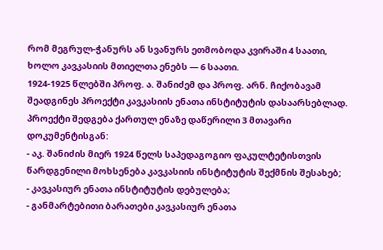რომ მეგრულ-ჭანურს ან სვანურს ეთმობოდა კვირაში 4 საათი, ხოლო კავკასიის მთიელთა ენებს — 6 საათი.
1924-1925 წლებში პროფ. ა. შანიძემ და პროფ. არნ. ჩიქობავამ შეადგინეს პროექტი კავკასიის ენათა ინსტიტუტის დასაარსებლად. პროექტი შედგება ქართულ ენაზე დაწერილი 3 მთავარი დოკუმენტისგან:
- აკ. შანიძის მიერ 1924 წელს საპედაგოგიო ფაკულტეტისთვის წარდგენილი მოხსენება კავკასიის ინსტიტუტის შექმნის შესახებ;
- კავკასიურ ენათა ინსტიტუტის დებულება;
- განმარტებითი ბარათები კავკასიურ ენათა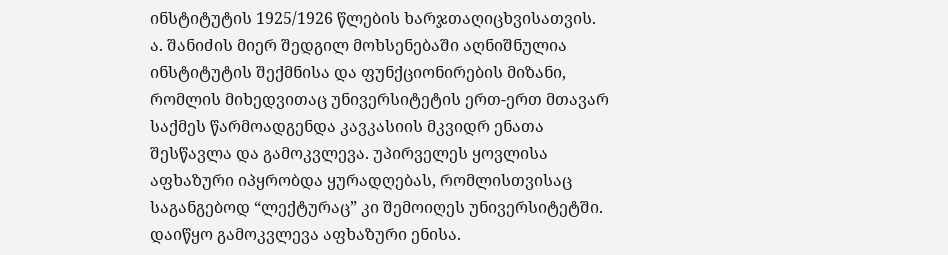ინსტიტუტის 1925/1926 წლების ხარჯთაღიცხვისათვის.
ა. შანიძის მიერ შედგილ მოხსენებაში აღნიშნულია ინსტიტუტის შექმნისა და ფუნქციონირების მიზანი, რომლის მიხედვითაც უნივერსიტეტის ერთ-ერთ მთავარ საქმეს წარმოადგენდა კავკასიის მკვიდრ ენათა შესწავლა და გამოკვლევა. უპირველეს ყოვლისა აფხაზური იპყრობდა ყურადღებას, რომლისთვისაც საგანგებოდ “ლექტურაც” კი შემოიღეს უნივერსიტეტში. დაიწყო გამოკვლევა აფხაზური ენისა.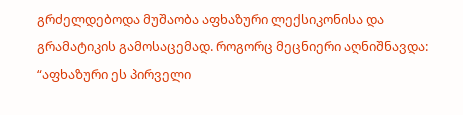გრძელდებოდა მუშაობა აფხაზური ლექსიკონისა და გრამატიკის გამოსაცემად. როგორც მეცნიერი აღნიშნავდა: “აფხაზური ეს პირველი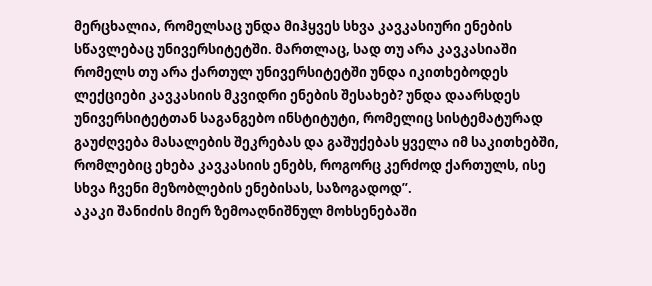მერცხალია, რომელსაც უნდა მიჰყვეს სხვა კავკასიური ენების სწავლებაც უნივერსიტეტში. მართლაც, სად თუ არა კავკასიაში რომელს თუ არა ქართულ უნივერსიტეტში უნდა იკითხებოდეს ლექციები კავკასიის მკვიდრი ენების შესახებ? უნდა დაარსდეს უნივერსიტეტთან საგანგებო ინსტიტუტი, რომელიც სისტემატურად გაუძღვება მასალების შეკრებას და გაშუქებას ყველა იმ საკითხებში, რომლებიც ეხება კავკასიის ენებს, როგორც კერძოდ ქართულს, ისე სხვა ჩვენი მეზობლების ენებისას, საზოგადოდ”.
აკაკი შანიძის მიერ ზემოაღნიშნულ მოხსენებაში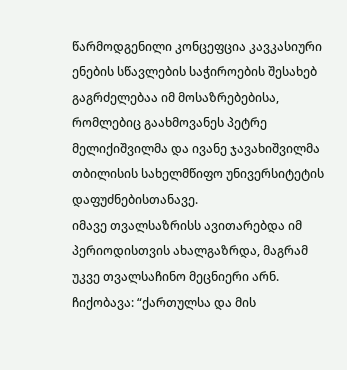წარმოდგენილი კონცეფცია კავკასიური ენების სწავლების საჭიროების შესახებ გაგრძელებაა იმ მოსაზრებებისა, რომლებიც გაახმოვანეს პეტრე მელიქიშვილმა და ივანე ჯავახიშვილმა თბილისის სახელმწიფო უნივერსიტეტის დაფუძნებისთანავე.
იმავე თვალსაზრისს ავითარებდა იმ პერიოდისთვის ახალგაზრდა, მაგრამ უკვე თვალსაჩინო მეცნიერი არნ. ჩიქობავა: “ქართულსა და მის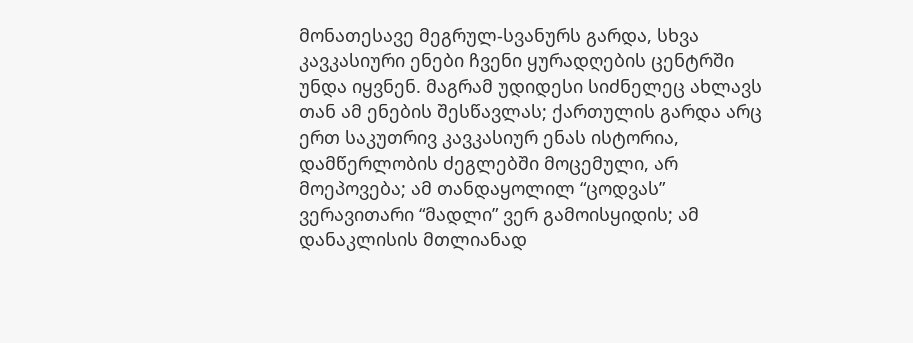მონათესავე მეგრულ-სვანურს გარდა, სხვა კავკასიური ენები ჩვენი ყურადღების ცენტრში უნდა იყვნენ. მაგრამ უდიდესი სიძნელეც ახლავს თან ამ ენების შესწავლას; ქართულის გარდა არც ერთ საკუთრივ კავკასიურ ენას ისტორია, დამწერლობის ძეგლებში მოცემული, არ მოეპოვება; ამ თანდაყოლილ “ცოდვას” ვერავითარი “მადლი” ვერ გამოისყიდის; ამ დანაკლისის მთლიანად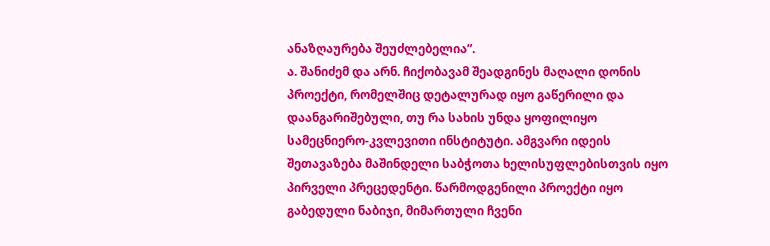ანაზღაურება შეუძლებელია”.
ა. შანიძემ და არნ. ჩიქობავამ შეადგინეს მაღალი დონის პროექტი, რომელშიც დეტალურად იყო გაწერილი და დაანგარიშებული, თუ რა სახის უნდა ყოფილიყო სამეცნიერო-კვლევითი ინსტიტუტი. ამგვარი იდეის შეთავაზება მაშინდელი საბჭოთა ხელისუფლებისთვის იყო პირველი პრეცედენტი. წარმოდგენილი პროექტი იყო გაბედული ნაბიჯი, მიმართული ჩვენი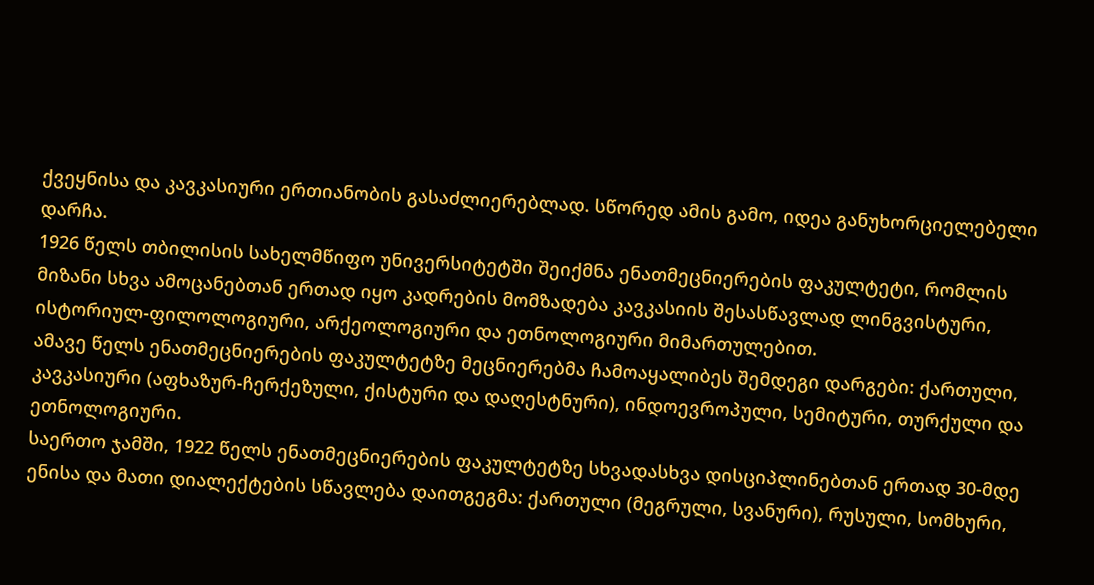ქვეყნისა და კავკასიური ერთიანობის გასაძლიერებლად. სწორედ ამის გამო, იდეა განუხორციელებელი დარჩა.
1926 წელს თბილისის სახელმწიფო უნივერსიტეტში შეიქმნა ენათმეცნიერების ფაკულტეტი, რომლის მიზანი სხვა ამოცანებთან ერთად იყო კადრების მომზადება კავკასიის შესასწავლად ლინგვისტური, ისტორიულ-ფილოლოგიური, არქეოლოგიური და ეთნოლოგიური მიმართულებით.
ამავე წელს ენათმეცნიერების ფაკულტეტზე მეცნიერებმა ჩამოაყალიბეს შემდეგი დარგები: ქართული, კავკასიური (აფხაზურ-ჩერქეზული, ქისტური და დაღესტნური), ინდოევროპული, სემიტური, თურქული და ეთნოლოგიური.
საერთო ჯამში, 1922 წელს ენათმეცნიერების ფაკულტეტზე სხვადასხვა დისციპლინებთან ერთად 30-მდე ენისა და მათი დიალექტების სწავლება დაითგეგმა: ქართული (მეგრული, სვანური), რუსული, სომხური,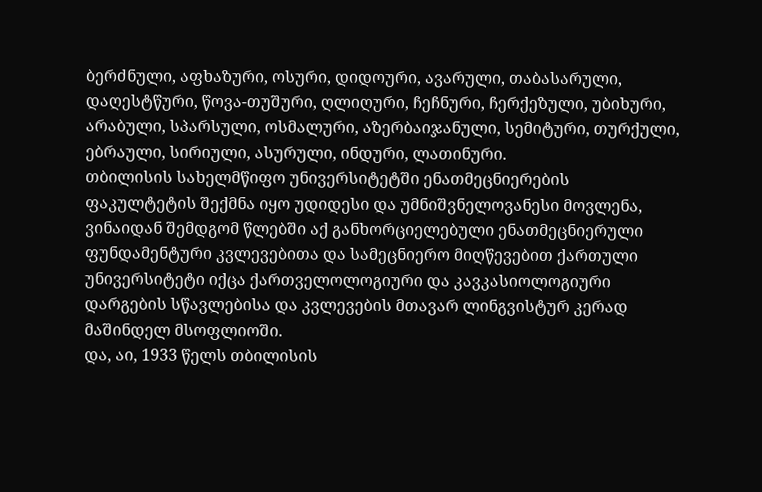ბერძნული, აფხაზური, ოსური, დიდოური, ავარული, თაბასარული, დაღესტწური, წოვა-თუშური, ღლიღური, ჩეჩნური, ჩერქეზული, უბიხური, არაბული, სპარსული, ოსმალური, აზერბაიჯანული, სემიტური, თურქული, ებრაული, სირიული, ასურული, ინდური, ლათინური.
თბილისის სახელმწიფო უნივერსიტეტში ენათმეცნიერების ფაკულტეტის შექმნა იყო უდიდესი და უმნიშვნელოვანესი მოვლენა, ვინაიდან შემდგომ წლებში აქ განხორციელებული ენათმეცნიერული ფუნდამენტური კვლევებითა და სამეცნიერო მიღწევებით ქართული უნივერსიტეტი იქცა ქართველოლოგიური და კავკასიოლოგიური დარგების სწავლებისა და კვლევების მთავარ ლინგვისტურ კერად მაშინდელ მსოფლიოში.
და, აი, 1933 წელს თბილისის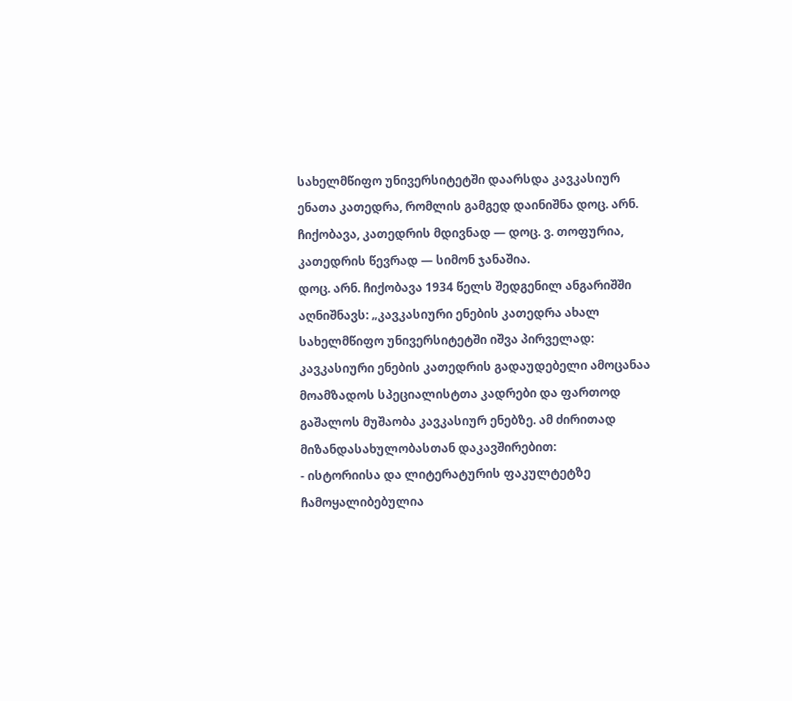სახელმწიფო უნივერსიტეტში დაარსდა კავკასიურ ენათა კათედრა, რომლის გამგედ დაინიშნა დოც. არნ. ჩიქობავა, კათედრის მდივნად — დოც. ვ. თოფურია, კათედრის წევრად — სიმონ ჯანაშია.
დოც. არნ. ჩიქობავა 1934 წელს შედგენილ ანგარიშში აღნიშნავს: „კავკასიური ენების კათედრა ახალ სახელმწიფო უნივერსიტეტში იშვა პირველად: კავკასიური ენების კათედრის გადაუდებელი ამოცანაა მოამზადოს სპეციალისტთა კადრები და ფართოდ გაშალოს მუშაობა კავკასიურ ენებზე. ამ ძირითად მიზანდასახულობასთან დაკავშირებით:
- ისტორიისა და ლიტერატურის ფაკულტეტზე ჩამოყალიბებულია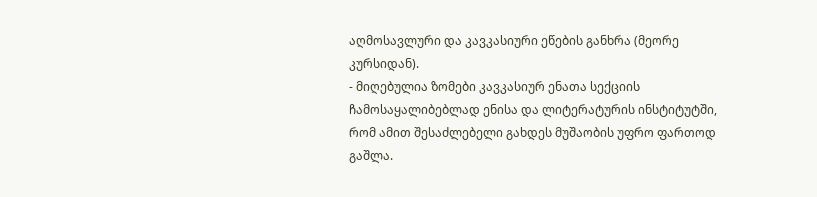აღმოსავლური და კავკასიური ეწების განხრა (მეორე კურსიდან).
- მიღებულია ზომები კავკასიურ ენათა სექციის ჩამოსაყალიბებლად ენისა და ლიტერატურის ინსტიტუტში, რომ ამით შესაძლებელი გახდეს მუშაობის უფრო ფართოდ გაშლა.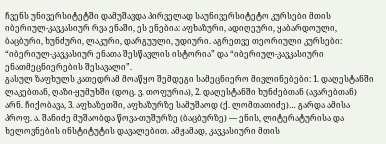ჩვენს უნივერსიტეტში დამუშავდა პირველად საუნივერსიტეტო კურსები მთის იბერიულ-კავკასიურ რვა ენაში, ეს ენებია: აფხაზური, ადიღეური, ყაბარდოული, ბაცბური, ხუნძური, ლაკური, დარგუული, უდიური. აგრეთვე თეორიული კურსები: “იბერიულ-კავკასიურ ენათა შესწავლის ისტორია” და “იბერიულ-კავკასიური ენათმეცნიერების შესავალი”.
გასულ ზაფხულს კათედრამ მოაწყო შემდეგი სამეცნიერო მივლინებები: 1. დაღესტანში ლაკებთან, ღაზი-ყუმუხში (დოც. ვ. თოფურია), 2. დაღესტანში ხუნძებთან (ავარებთან) არნ. ჩიქობავა, 3. აფხაზეთში, აფხაზურზე სამუშაოდ (ქ. ლომთათიძე)… გარდა ამისა პროფ. ა. შანიძე მუშაობდა წოვა-თუშურზე (ბაცბურზე) — ენის, ლიტერატურისა და ხელოვნების ინსტიტუტის დავალებით. ამჟამად, კავკასიური მთის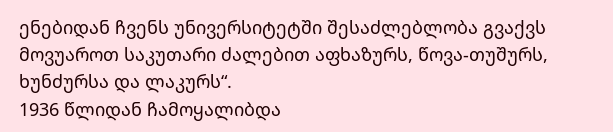ენებიდან ჩვენს უნივერსიტეტში შესაძლებლობა გვაქვს მოვუაროთ საკუთარი ძალებით აფხაზურს, წოვა-თუშურს, ხუნძურსა და ლაკურს“.
1936 წლიდან ჩამოყალიბდა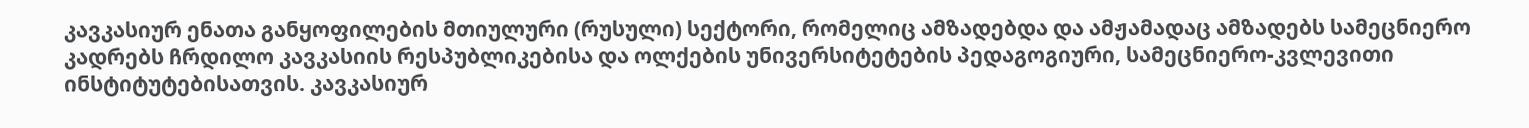კავკასიურ ენათა განყოფილების მთიულური (რუსული) სექტორი, რომელიც ამზადებდა და ამჟამადაც ამზადებს სამეცნიერო კადრებს ჩრდილო კავკასიის რესპუბლიკებისა და ოლქების უნივერსიტეტების პედაგოგიური, სამეცნიერო-კვლევითი ინსტიტუტებისათვის. კავკასიურ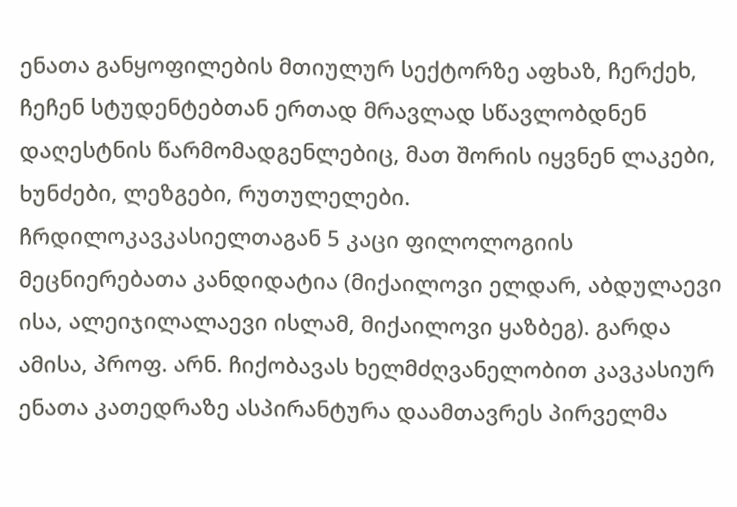ენათა განყოფილების მთიულურ სექტორზე აფხაზ, ჩერქეხ, ჩეჩენ სტუდენტებთან ერთად მრავლად სწავლობდნენ დაღესტნის წარმომადგენლებიც, მათ შორის იყვნენ ლაკები, ხუნძები, ლეზგები, რუთულელები.
ჩრდილოკავკასიელთაგან 5 კაცი ფილოლოგიის მეცნიერებათა კანდიდატია (მიქაილოვი ელდარ, აბდულაევი ისა, ალეიჯილალაევი ისლამ, მიქაილოვი ყაზბეგ). გარდა ამისა, პროფ. არნ. ჩიქობავას ხელმძღვანელობით კავკასიურ ენათა კათედრაზე ასპირანტურა დაამთავრეს პირველმა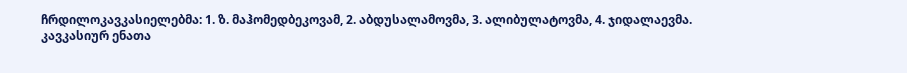ჩრდილოკავკასიელებმა: 1. ზ. მაჰომედბეკოვამ, 2. აბდუსალამოვმა, 3. ალიბულატოვმა, 4. ჯიდალაევმა.
კავკასიურ ენათა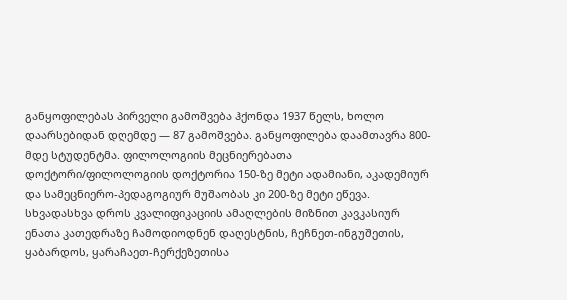განყოფილებას პირველი გამოშვება ჰქონდა 1937 წელს, ხოლო დაარსებიდან დღემდე — 87 გამოშვება. განყოფილება დაამთავრა 800-მდე სტუდენტმა. ფილოლოგიის მეცნიერებათა დოქტორი/ფილოლოგიის დოქტორია 150-ზე მეტი ადამიანი, აკადემიურ და სამეცნიერო-პედაგოგიურ მუშაობას კი 200-ზე მეტი ეწევა.
სხვადასხვა დროს კვალიფიკაციის ამაღლების მიზნით კავკასიურ ენათა კათედრაზე ჩამოდიოდნენ დაღესტნის, ჩეჩნეთ-ინგუშეთის, ყაბარდოს, ყარაჩაეთ-ჩერქეზეთისა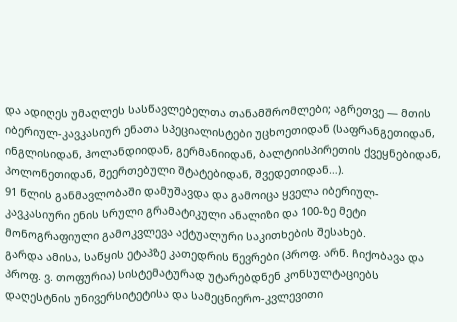და ადიღეს უმაღლეს სასწავლებელთა თანამშრომლები; აგრეთვე — მთის იბერიულ-კავკასიურ ენათა სპეციალისტები უცხოეთიდან (საფრანგეთიდან, ინგლისიდან, ჰოლანდიიდან, გერმანიიდან, ბალტიისპირეთის ქვეყნებიდან, პოლონეთიდან, შეერთებული შტატებიდან, შვედეთიდან…).
91 წლის განმავლობაში დამუშავდა და გამოიცა ყველა იბერიულ-კავკასიური ენის სრული გრამატიკული ანალიზი და 100-ზე მეტი მონოგრაფიული გამოკვლევა აქტუალური საკითხების შესახებ.
გარდა ამისა, საწყის ეტაპზე კათედრის წევრები (პროფ. არნ. ჩიქობავა და პროფ. ვ. თოფურია) სისტემატურად უტარებდნენ კონსულტაციებს დაღესტნის უნივერსიტეტისა და სამეცნიერო-კვლევითი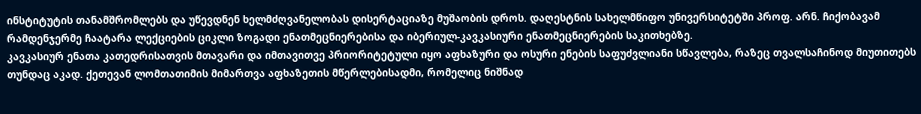ინსტიტუტის თანამშრომლებს და უწევდნენ ხელმძღვანელობას დისერტაციაზე მუშაობის დროს. დაღესტნის სახელმწიფო უნივერსიტეტში პროფ. არნ. ჩიქობავამ რამდენჯერმე ჩაატარა ლექციების ციკლი ზოგადი ენათმეცნიერებისა და იბერიულ-კავკასიური ენათმეცნიერების საკითხებზე.
კავკასიურ ენათა კათედრისათვის მთავარი და იმთავითვე პრიორიტეტული იყო აფხაზური და ოსური ენების საფუძვლიანი სწავლება, რაზეც თვალსაჩინოდ მიუთითებს თუნდაც აკად. ქეთევან ლომთათიმის მიმართვა აფხაზეთის მწერლებისადმი, რომელიც ნიშნად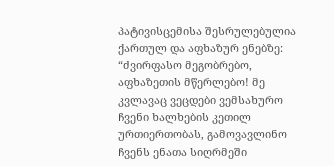პატივისცემისა შესრულებულია ქართულ და აფხაზურ ენებზე: “ძვირფასო მეგობრებო, აფხაზეთის მწერლებო! მე კვლავაც ვეცდები ვემსახურო ჩვენი ხალხების კეთილ ურთიერთობას, გამოვავლინო ჩვენს ენათა სიღრმეში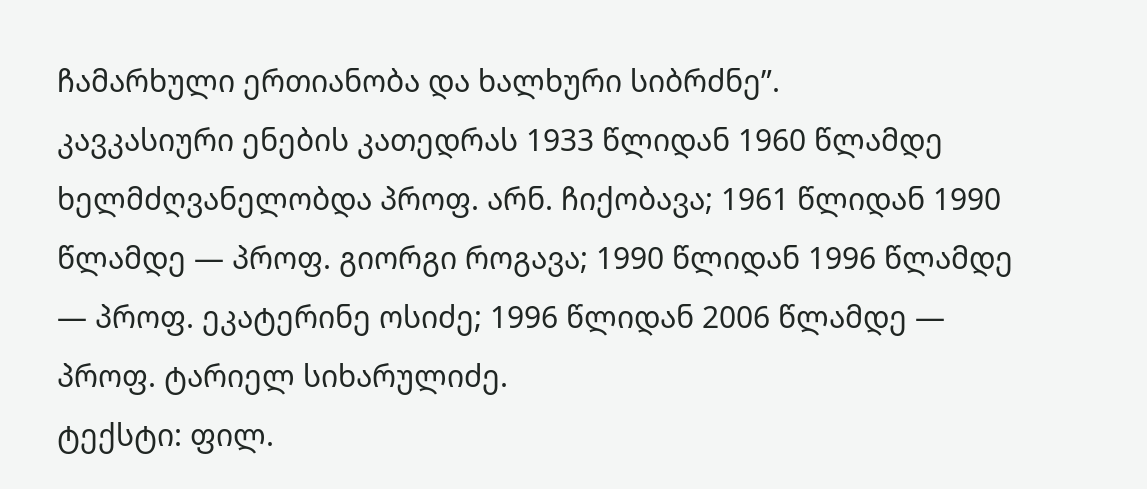ჩამარხული ერთიანობა და ხალხური სიბრძნე”.
კავკასიური ენების კათედრას 1933 წლიდან 1960 წლამდე ხელმძღვანელობდა პროფ. არნ. ჩიქობავა; 1961 წლიდან 1990 წლამდე — პროფ. გიორგი როგავა; 1990 წლიდან 1996 წლამდე — პროფ. ეკატერინე ოსიძე; 1996 წლიდან 2006 წლამდე — პროფ. ტარიელ სიხარულიძე.
ტექსტი: ფილ.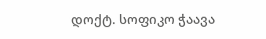დოქტ. სოფიკო ჭაავა